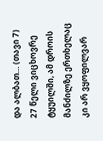და ალბათ… (თავი 7)
27 წელი ვიცხოვრე ტყუილში, ამ დროის მანძილზე ერთხელაც კი არ ვყოფილვარ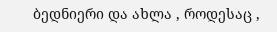ბედნიერი და ახლა , როდესაც ,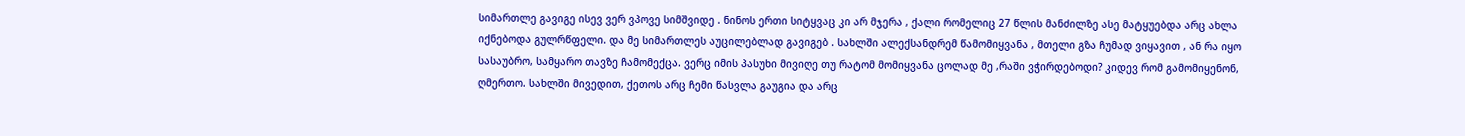სიმართლე გავიგე ისევ ვერ ვპოვე სიმშვიდე . ნინოს ერთი სიტყვაც კი არ მჯერა , ქალი რომელიც 27 წლის მანძილზე ასე მატყუებდა არც ახლა იქნებოდა გულრწფელი. და მე სიმართლეს აუცილებლად გავიგებ . სახლში ალექსანდრემ წამომიყვანა , მთელი გზა ჩუმად ვიყავით , ან რა იყო სასაუბრო, სამყარო თავზე ჩამომექცა. ვერც იმის პასუხი მივიღე თუ რატომ მომიყვანა ცოლად მე ,რაში ვჭირდებოდი? კიდევ რომ გამომიყენონ, ღმერთო. სახლში მივედით, ქეთოს არც ჩემი წასვლა გაუგია და არც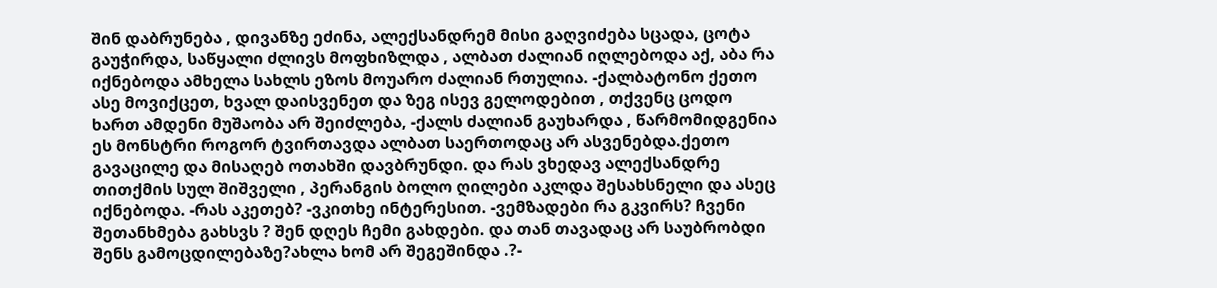შინ დაბრუნება , დივანზე ეძინა, ალექსანდრემ მისი გაღვიძება სცადა, ცოტა გაუჭირდა, საწყალი ძლივს მოფხიზლდა , ალბათ ძალიან იღლებოდა აქ, აბა რა იქნებოდა ამხელა სახლს ეზოს მოუარო ძალიან რთულია. -ქალბატონო ქეთო ასე მოვიქცეთ, ხვალ დაისვენეთ და ზეგ ისევ გელოდებით , თქვენც ცოდო ხართ ამდენი მუშაობა არ შეიძლება, -ქალს ძალიან გაუხარდა , წარმომიდგენია ეს მონსტრი როგორ ტვირთავდა ალბათ საერთოდაც არ ასვენებდა.ქეთო გავაცილე და მისაღებ ოთახში დავბრუნდი. და რას ვხედავ ალექსანდრე თითქმის სულ შიშველი , პერანგის ბოლო ღილები აკლდა შესახსნელი და ასეც იქნებოდა. -რას აკეთებ? -ვკითხე ინტერესით. -ვემზადები რა გკვირს? ჩვენი შეთანხმება გახსვს ? შენ დღეს ჩემი გახდები. და თან თავადაც არ საუბრობდი შენს გამოცდილებაზე?ახლა ხომ არ შეგეშინდა .?-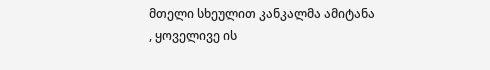მთელი სხეულით კანკალმა ამიტანა , ყოველივე ის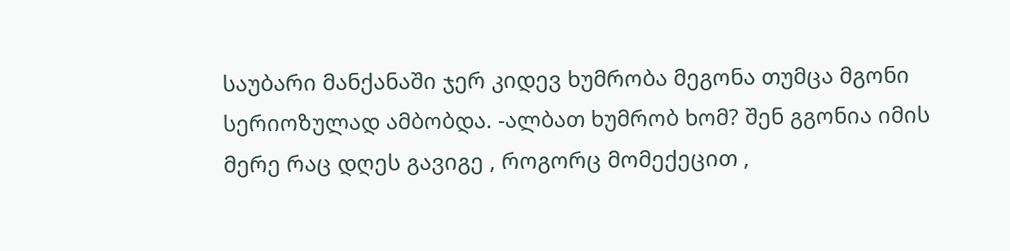საუბარი მანქანაში ჯერ კიდევ ხუმრობა მეგონა თუმცა მგონი სერიოზულად ამბობდა. -ალბათ ხუმრობ ხომ? შენ გგონია იმის მერე რაც დღეს გავიგე , როგორც მომექეცით ,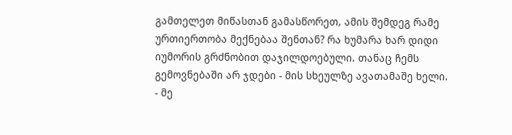გამთელეთ მიწასთან გამასწორეთ, ამის შემდეგ რამე ურთიერთობა მექნებაა შენთან? რა ხუმარა ხარ დიდი იუმორის გრძნობით დაჯილდოებული. თანაც ჩემს გემოვნებაში არ ჯდები - მის სხეულზე ავათამაშე ხელი. - მე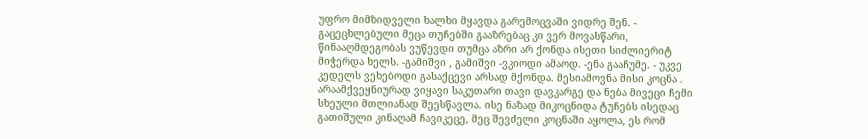უფრო მიმზიდველი ხალხი მყავდა გარემოცვაში ვიდრე შენ. - გაცეცხლებული მეცა თუჩებში გააზრებაც კი ვერ მოვასწარი, წინააღმდეგობას ვუწევდი თუმცა აზრი არ ქონდა ისეთი სიძლიერიტ მიჭერდა ხელს. -გამიშვი , გამიშვი -ვკიოდი ამაოდ. -ენა გააჩუმე. - უკვე კედელს ვეხებოდი გასაქცევი არსად მქონდა. მესიამოვნა მისი კოცნა . არაამქვეყნიურად ვიყავი საკუთარი თავი დავკარგე და ნება მივეცი ჩემი სხეული მთლიანად შეესწავლა. ისე ნაზად მიკოცნიდა ტუჩებს ისედაც გათიშული კინაღამ ჩავიკეცე, მეც შევძელი კოცნაში აყოლა, ეს რომ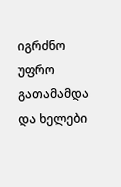იგრძნო უფრო გათამამდა და ხელები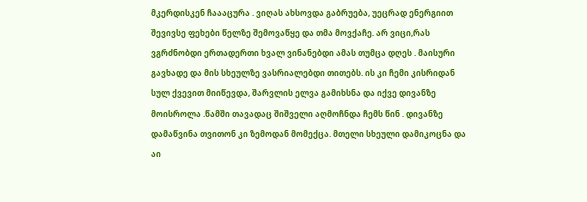მკერდისკენ ჩაააცურა . ვიღას ახსოვდა გაბრუება, უეცრად ენერგიით შევივსე ფეხები წელზე შემოვაწყე და თმა მოვქაჩე. არ ვიცი,რას ვგრძნობდი ერთადერთი ხვალ ვინანებდი ამას თუმცა დღეს . მაისური გავხადე და მის სხეულზე ვასრიალებდი თითებს. ის კი ჩემი კისრიდან სულ ქვევით მიიწევდა, შარვლის ელვა გამიხსნა და იქვე დივანზე მოისროლა .წამში თავადაც შიშველი აღმოჩნდა ჩემს წინ . დივანზე დამაწვინა თვითონ კი ზემოდან მომექცა. მთელი სხეული დამიკოცნა და აი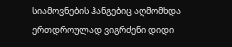სიამოვნების ჰანგებიც აღმომხდა ერთდროულად ვიგრძენი დიდი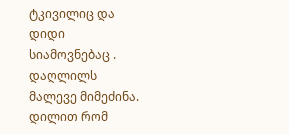ტკივილიც და დიდი სიამოვნებაც . დაღლილს მალევე მიმეძინა. დილით რომ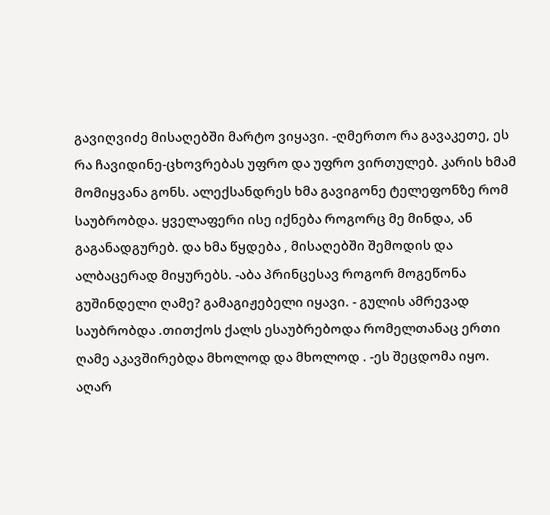გავიღვიძე მისაღებში მარტო ვიყავი. -ღმერთო რა გავაკეთე, ეს რა ჩავიდინე-ცხოვრებას უფრო და უფრო ვირთულებ. კარის ხმამ მომიყვანა გონს. ალექსანდრეს ხმა გავიგონე ტელეფონზე რომ საუბრობდა. ყველაფერი ისე იქნება როგორც მე მინდა, ან გაგანადგურებ. და ხმა წყდება , მისაღებში შემოდის და ალბაცერად მიყურებს. -აბა პრინცესავ როგორ მოგეწონა გუშინდელი ღამე? გამაგიჟებელი იყავი. - გულის ამრევად საუბრობდა .თითქოს ქალს ესაუბრებოდა რომელთანაც ერთი ღამე აკავშირებდა მხოლოდ და მხოლოდ . -ეს შეცდომა იყო. აღარ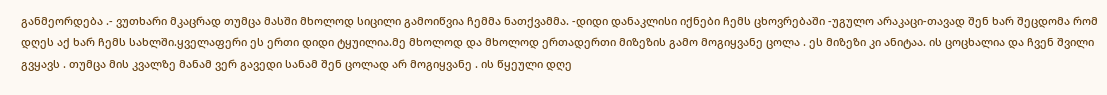განმეორდება .- ვუთხარი მკაცრად თუმცა მასში მხოლოდ სიცილი გამოიწვია ჩემმა ნათქვამმა. -დიდი დანაკლისი იქნები ჩემს ცხოვრებაში -უგულო არაკაცი-თავად შენ ხარ შეცდომა რომ დღეს აქ ხარ ჩემს სახლში.ყველაფერი ეს ერთი დიდი ტყუილია.მე მხოლოდ და მხოლოდ ერთადერთი მიზეზის გამო მოგიყვანე ცოლა . ეს მიზეზი კი ანიტაა. ის ცოცხალია და ჩვენ შვილი გვყავს . თუმცა მის კვალზე მანამ ვერ გავედი სანამ შენ ცოლად არ მოგიყვანე . ის წყეული დღე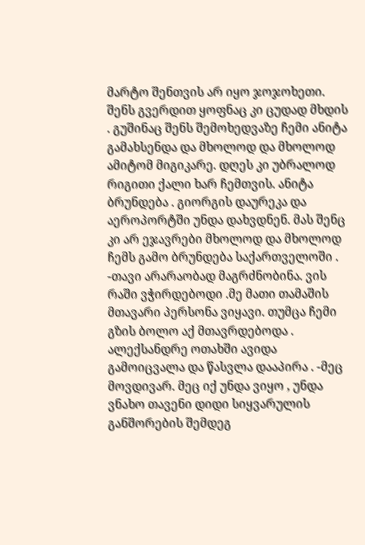მარტო შენთვის არ იყო ჯოჯოხეთი. შენს გვერდით ყოფნაც კი ცუდად მხდის . გუშინაც შენს შემოხედვაზე ჩემი ანიტა გამახსენდა და მხოლოდ და მხოლოდ ამიტომ მიგიკარე. დღეს კი უბრალოდ რიგითი ქალი ხარ ჩემთვის. ანიტა ბრუნდება . გიორგის დაურეკა და აეროპორტში უნდა დახვდნენ. მას შენც კი არ ეჯავრები მხოლოდ და მხოლოდ ჩემს გამო ბრუნდება საქართველოში . -თავი არარაობად მაგრძნობინა. ვის რაში ვჭირდებოდი .მე მათი თამაშის მთავარი პერსონა ვიყავი. თუმცა ჩემი გზის ბოლო აქ მთავრდებოდა . ალექსანდრე ოთახში ავიდა გამოიცვალა და წასვლა დააპირა . -მეც მოვდივარ. მეც იქ უნდა ვიყო , უნდა ვნახო თავენი დიდი სიყვარულის განშორების შემდეგ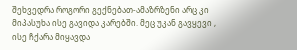შეხვედრა როგორი გექნებათ-ამაზრზენი არც კი მიპასუხა ისე გავიდა კარებში. მეც უკან გავყევი , ისე ჩქარა მიყავდა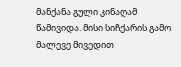მანქანა გული კინაღამ წამივიდა. მისი სიჩქარის გამო მალევე მივედით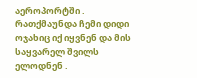აეროპორტში . რათქმაუნდა ჩემი დიდი ოჯახიც იქ იყვნენ და მის საყვარელ შვილს ელოდნენ .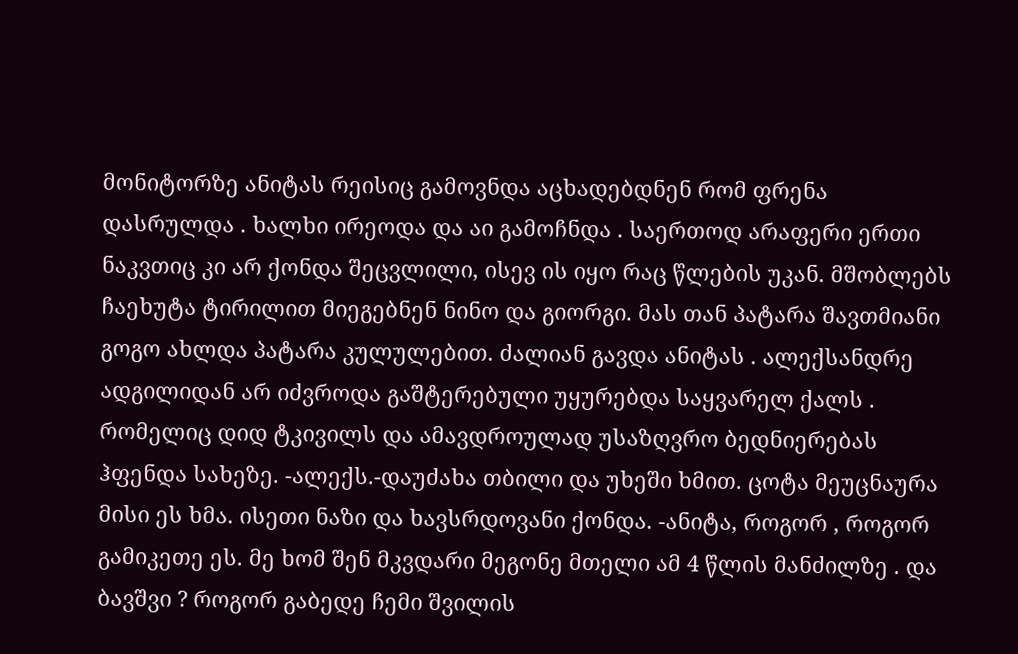მონიტორზე ანიტას რეისიც გამოვნდა აცხადებდნენ რომ ფრენა დასრულდა . ხალხი ირეოდა და აი გამოჩნდა . საერთოდ არაფერი ერთი ნაკვთიც კი არ ქონდა შეცვლილი, ისევ ის იყო რაც წლების უკან. მშობლებს ჩაეხუტა ტირილით მიეგებნენ ნინო და გიორგი. მას თან პატარა შავთმიანი გოგო ახლდა პატარა კულულებით. ძალიან გავდა ანიტას . ალექსანდრე ადგილიდან არ იძვროდა გაშტერებული უყურებდა საყვარელ ქალს . რომელიც დიდ ტკივილს და ამავდროულად უსაზღვრო ბედნიერებას ჰფენდა სახეზე. -ალექს.-დაუძახა თბილი და უხეში ხმით. ცოტა მეუცნაურა მისი ეს ხმა. ისეთი ნაზი და ხავსრდოვანი ქონდა. -ანიტა, როგორ , როგორ გამიკეთე ეს. მე ხომ შენ მკვდარი მეგონე მთელი ამ 4 წლის მანძილზე . და ბავშვი ? როგორ გაბედე ჩემი შვილის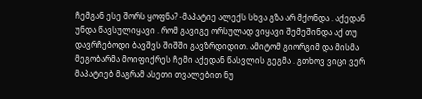ჩემგან ესე შორს ყოფნა? -მაპატიე ალექს სხვა გზა არ მქონდა . აქედან უნდა წავსულიყავი . რომ გავიგე ორსულად ვიყავი შემეშინდა აქ თუ დავრჩებოდი ბავშვს შიშში გავზრდიდით. ამიტომ გიორგიმ და მისმა მეგობარმა მოიფიქრეს ჩემი აქედან წასვლის გეგმა . გთხოვ ვიცი ვერ მაპატიებ მაგრამ ასეთი თვალებით ნუ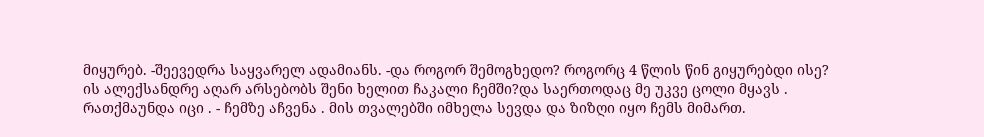მიყურებ. -შეევედრა საყვარელ ადამიანს. -და როგორ შემოგხედო? როგორც 4 წლის წინ გიყურებდი ისე? ის ალექსანდრე აღარ არსებობს შენი ხელით ჩაკალი ჩემში?და საერთოდაც მე უკვე ცოლი მყავს . რათქმაუნდა იცი . - ჩემზე აჩვენა . მის თვალებში იმხელა სევდა და ზიზღი იყო ჩემს მიმართ.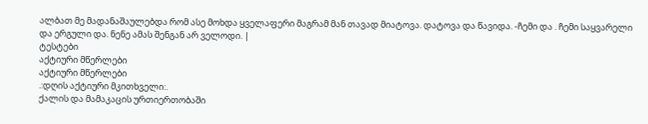ალბათ მე მადანაშაულებდა რომ ასე მოხდა ყველაფერი მაგრამ მან თავად მიატოვა. დატოვა და წავიდა. -ჩემი და . ჩემი საყვარელი და ერგული და. ნენე ამას შენგან არ ველოდი. |
ტესტები
აქტიური მწერლები
აქტიური მწერლები
.:დღის აქტიური მკითხველი:.
ქალის და მამაკაცის ურთიერთობაში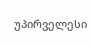უპირველესი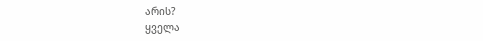არის?
ყველა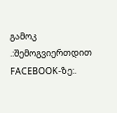გამოკ
.:შემოგვიერთდით FACEBOOK-ზე:.